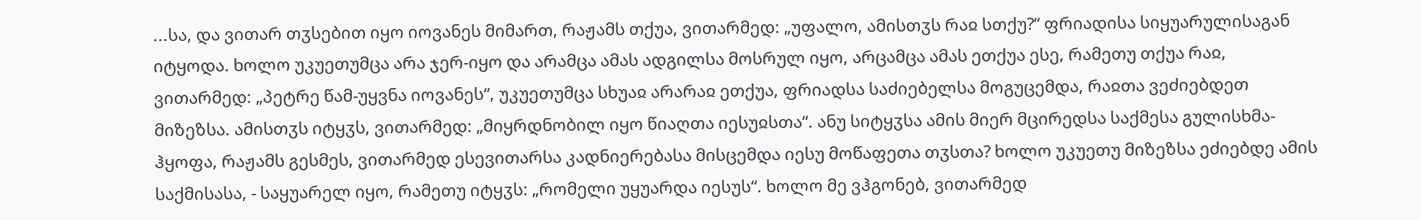...სა, და ვითარ თჳსებით იყო იოვანეს მიმართ, რაჟამს თქუა, ვითარმედ: „უფალო, ამისთჳს რაჲ სთქუ?“ ფრიადისა სიყუარულისაგან იტყოდა. ხოლო უკუეთუმცა არა ჯერ-იყო და არამცა ამას ადგილსა მოსრულ იყო, არცამცა ამას ეთქუა ესე, რამეთუ თქუა რაჲ, ვითარმედ: „პეტრე წამ-უყვნა იოვანეს“, უკუეთუმცა სხუაჲ არარაჲ ეთქუა, ფრიადსა საძიებელსა მოგუცემდა, რაჲთა ვეძიებდეთ მიზეზსა. ამისთჳს იტყჳს, ვითარმედ: „მიყრდნობილ იყო წიაღთა იესუჲსთა“. ანუ სიტყჳსა ამის მიერ მცირედსა საქმესა გულისხმა-ჰყოფა, რაჟამს გესმეს, ვითარმედ ესევითარსა კადნიერებასა მისცემდა იესუ მოწაფეთა თჳსთა? ხოლო უკუეთუ მიზეზსა ეძიებდე ამის საქმისასა, - საყუარელ იყო, რამეთუ იტყჳს: „რომელი უყუარდა იესუს“. ხოლო მე ვჰგონებ, ვითარმედ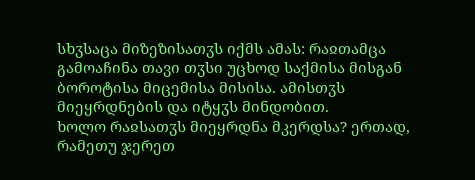სხჳსაცა მიზეზისათჳს იქმს ამას: რაჲთამცა გამოაჩინა თავი თჳსი უცხოდ საქმისა მისგან ბოროტისა მიცემისა მისისა. ამისთჳს მიეყრდნების და იტყჳს მინდობით.
ხოლო რაჲსათჳს მიეყრდნა მკერდსა? ერთად, რამეთუ ჯერეთ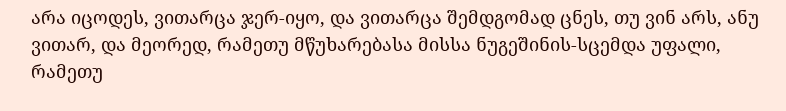არა იცოდეს, ვითარცა ჯერ-იყო, და ვითარცა შემდგომად ცნეს, თუ ვინ არს, ანუ ვითარ, და მეორედ, რამეთუ მწუხარებასა მისსა ნუგეშინის-სცემდა უფალი, რამეთუ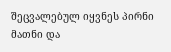შეცვალებულ იყვნეს პირნი მათნი და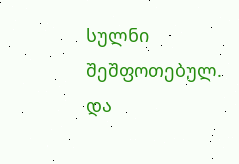სულნი შეშფოთებულ. და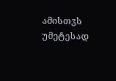ამისთჳს უმეტესად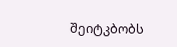შეიტკბობს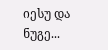იესუ და ნუგე...